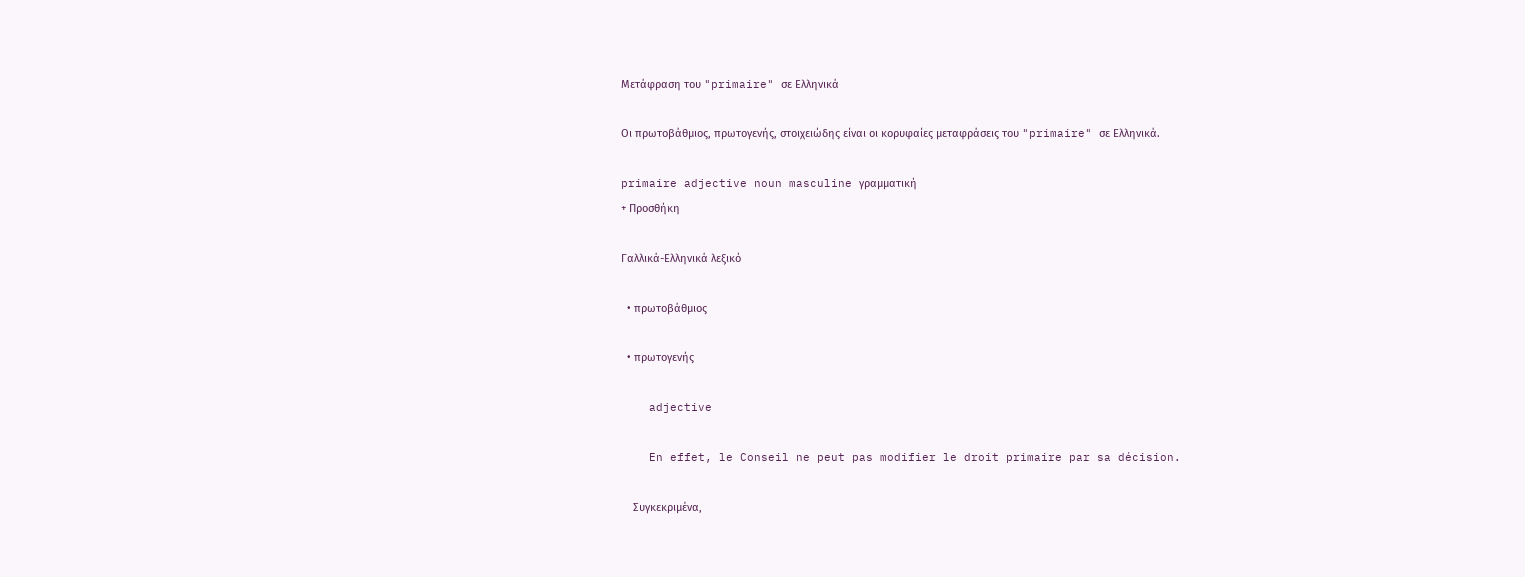Μετάφραση του "primaire" σε Ελληνικά

Οι πρωτοβάθμιος, πρωτογενής, στοιχειώδης είναι οι κορυφαίες μεταφράσεις του "primaire" σε Ελληνικά.

primaire adjective noun masculine γραμματική
+ Προσθήκη

Γαλλικά-Ελληνικά λεξικό

  • πρωτοβάθμιος

  • πρωτογενής

    adjective

    En effet, le Conseil ne peut pas modifier le droit primaire par sa décision.

    Συγκεκριμένα,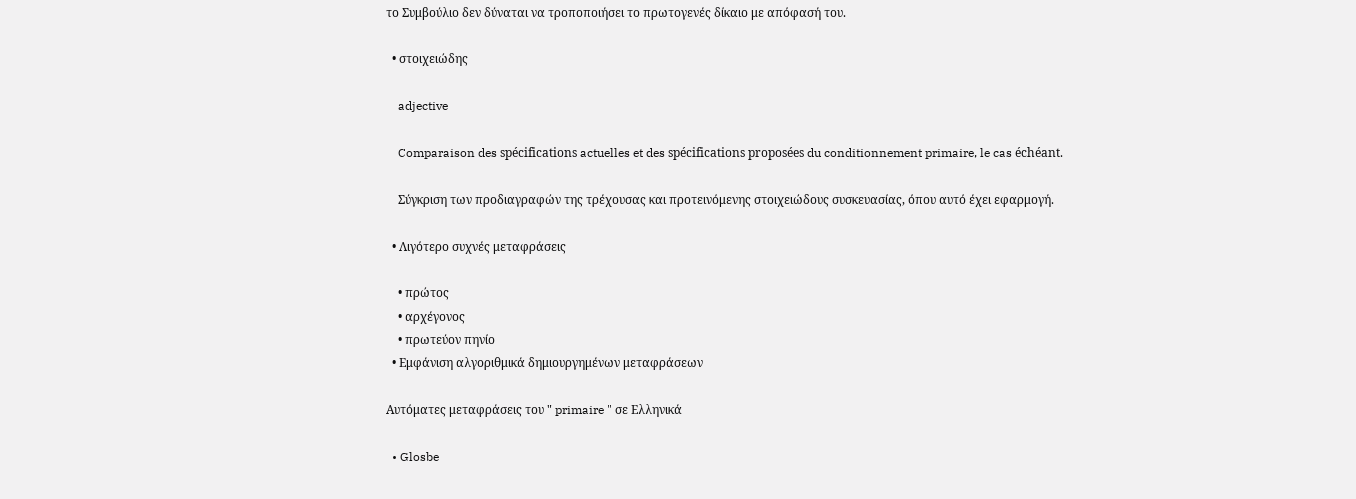το Συμβούλιο δεν δύναται να τροποποιήσει το πρωτογενές δίκαιο με απόφασή του.

  • στοιχειώδης

    adjective

    Comparaison des spécifications actuelles et des spécifications proposées du conditionnement primaire, le cas échéant.

    Σύγκριση των προδιαγραφών της τρέχουσας και προτεινόμενης στοιχειώδους συσκευασίας, όπου αυτό έχει εφαρμογή.

  • Λιγότερο συχνές μεταφράσεις

    • πρώτος
    • αρχέγονος
    • πρωτεύον πηνίο
  • Εμφάνιση αλγοριθμικά δημιουργημένων μεταφράσεων

Αυτόματες μεταφράσεις του " primaire " σε Ελληνικά

  • Glosbe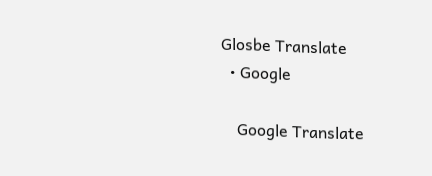Glosbe Translate
  • Google

    Google Translate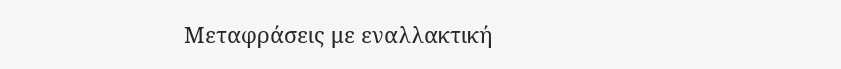Μεταφράσεις με εναλλακτική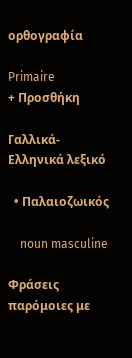ορθογραφία

Primaire
+ Προσθήκη

Γαλλικά-Ελληνικά λεξικό

  • Παλαιοζωικός

    noun masculine

Φράσεις παρόμοιες με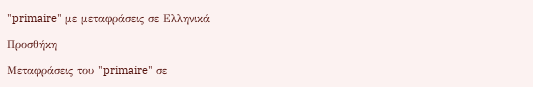"primaire" με μεταφράσεις σε Ελληνικά

Προσθήκη

Μεταφράσεις του "primaire" σε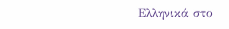Ελληνικά στο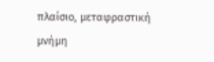πλαίσιο, μεταφραστική μνήμη